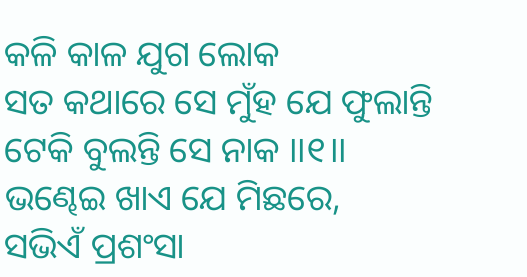କଳି କାଳ ଯୁଗ ଲୋକ
ସତ କଥାରେ ସେ ମୁଁହ ଯେ ଫୁଲାନ୍ତି
ଟେକି ବୁଲନ୍ତି ସେ ନାକ ।।୧।।
ଭଣ୍ଢେଇ ଖାଏ ଯେ ମିଛରେ,
ସଭିଏଁ ପ୍ରଶଂସା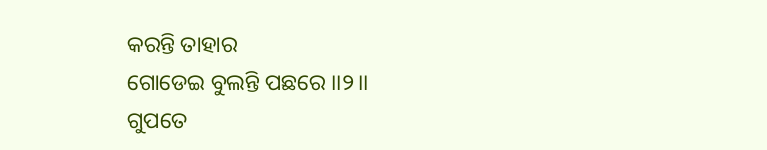କରନ୍ତି ତାହାର
ଗୋଡେଇ ବୁଲନ୍ତି ପଛରେ ।।୨।।
ଗୁପତେ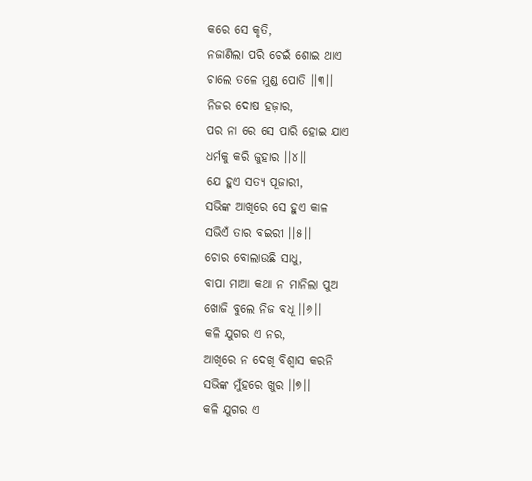କରେ ସେ କୃତି,
ନଜାଣିଲା ପରି ଚେଇଁ ଶୋଇ ଥାଏ
ଚାଲେ ତଳେ ମୁଣ୍ଡ ପୋତି ।।୩।।
ନିଜର ଦୋଷ ହଜ଼ାର,
ପର ନା ରେ ସେ ପାରି ହୋଇ ଯାଏ
ଧର୍ମକୁ କରି ଜୁହାର ।।୪।।
ଯେ ହୁଏ ସତ୍ୟ ପୂଜାରୀ,
ସଭିଙ୍କ ଆଖିରେ ସେ ହୁଏ କାଳ
ସଭିଏଁ ତାର ବଇରୀ ।।୫।।
ଚୋର ବୋଲାଉଛି ସାଧୁ,
ବାପା ମାଆ କଥା ନ ମାନିଲା ପୁଅ
ଖୋଜି ବୁଲେ ନିଜ ବଧୂ ।।୬।।
କଳି ଯୁଗର ଏ ନର,
ଆଖିରେ ନ ଦେଖି ବିଶ୍ୱାସ କରନି
ସଭିଙ୍କ ମୁଁହରେ ଖୁର ।।୭।।
କଳି ଯୁଗର ଏ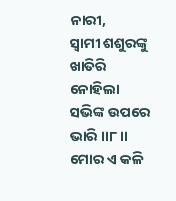ନାରୀ,
ସ୍ୱାମୀ ଶଶୁରଙ୍କୁ ଖାତିରି ନୋହିଲା
ସଭିଙ୍କ ଉପରେ ଭାରି ।।୮।।
ମୋର ଏ କଳି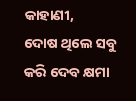କାହାଣୀ,
ଦୋଷ ଥିଲେ ସବୁ କରି ଦେବ କ୍ଷମା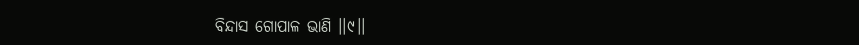ବିନ୍ଦାସ ଗୋପାଳ ଭାଣି ।।୯।।